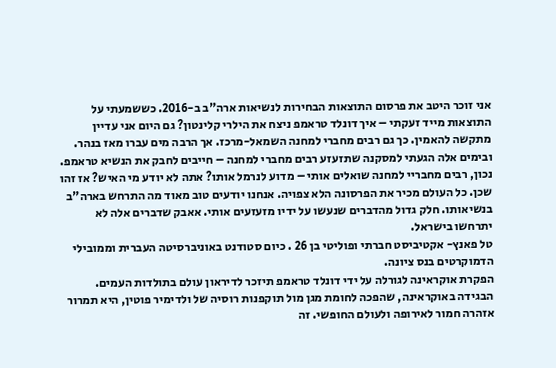אני זוכר היטב את פרסום התוצאות הבחירות לנשיאות ארה"ב ב-2016. כששמעתי על התוצאות מייד זעקתי – איך דונלד טראמפ ניצח את הילרי קלינטון? גם היום אני עדיין מתקשה להאמין. כך גם רבים מחברי למחנה השמאל-מרכז. אך הרבה מים עברו מאז בנהר. ובימים אלה הגעתי למסקנה שתזעזע רבים מחברי למחנה – חייבים לחבק את הנשיא טראמפ.
נכון, רבים מחבריי למחנה שואלים אותי – מדוע לנרמל אותו? אתה לא יודע מי האיש? אז זהו שכן. כל העולם מכיר את הפרסונה הלא צפויה. אנחנו יודעים טוב מאוד מה התרחש בארה"ב בנשיאותו. חלק גדול מהדברים שנעשו על ידיו מזעזעים אותי. אאבק שדברים אלה לא יתרחשו בישראל.
טל פאנץ- אקטיביסט חברתי ופוליטי בן 26 . כיום סטודנט באוניברסיטה העברית וממובילי הדמוקרטים בנס ציונה.
הפקרת אוקראינה לגורלה על ידי דונלד טראמפ תיזכר לדיראון עולם בתולדות העמים. הבגידה באוקראינה, שהפכה לחומת מגן מול תוקפנות רוסיה של ולדימיר פוטין, היא תמרור אזהרה חמור לאירופה ולעולם החופשי. זה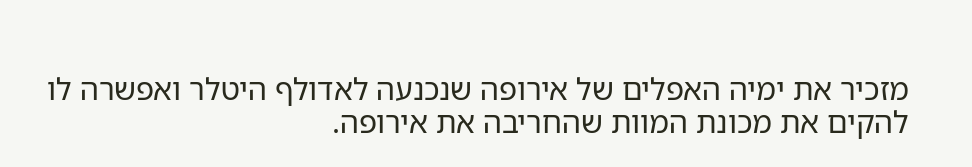מזכיר את ימיה האפלים של אירופה שנכנעה לאדולף היטלר ואפשרה לו להקים את מכונת המוות שהחריבה את אירופה.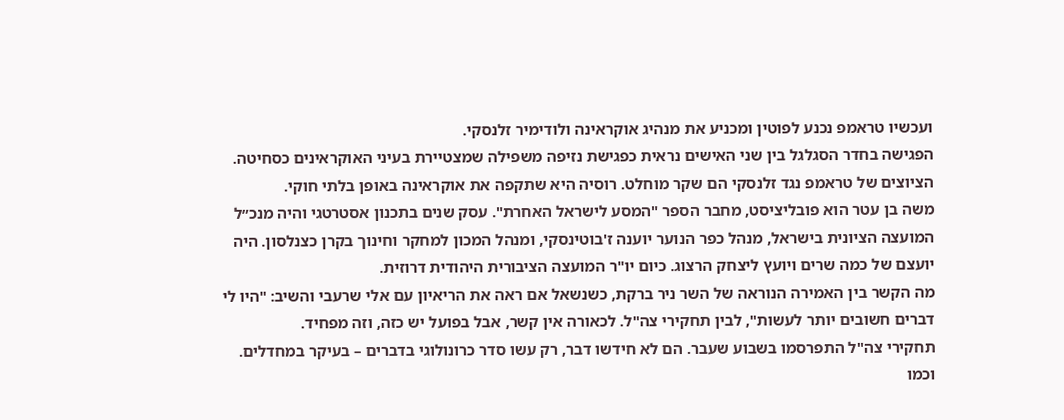ועכשיו טראמפ נכנע לפוטין ומכניע את מנהיג אוקראינה ולודימיר זלנסקי.
הפגישה בחדר הסגלגל בין שני האישים נראית כפגישת נזיפה משפילה שמצטיירת בעיני האוקראינים כסחיטה. הציוצים של טראמפ נגד זלנסקי הם שקר מוחלט. רוסיה היא שתקפה את אוקראינה באופן בלתי חוקי.
משה בן עטר הוא פובליציסט, מחבר הספר "המסע לישראל האחרת". עסק שנים בתכנון אסטרטגי והיה מנכ״ל המועצה הציונית בישראל, מנהל כפר הנוער יוענה ז'בוטינסקי, ומנהל המכון למחקר וחינוך בקרן כצנלסון. היה יועצם של כמה שרים ויועץ ליצחק הרצוג. כיום יו"ר המועצה הציבורית היהודית דרוזית.
מה הקשר בין האמירה הנוראה של השר ניר ברקת, כשנשאל אם ראה את הריאיון עם אלי שרעבי והשיב: "היו לי דברים חשובים יותר לעשות", לבין תחקירי צה"ל. לכאורה אין קשר, אבל בפועל יש כזה, וזה מפחיד.
תחקירי צה"ל התפרסמו בשבוע שעבר. הם לא חידשו דבר, רק עשו סדר כרונולוגי בדברים – בעיקר במחדלים. וכמו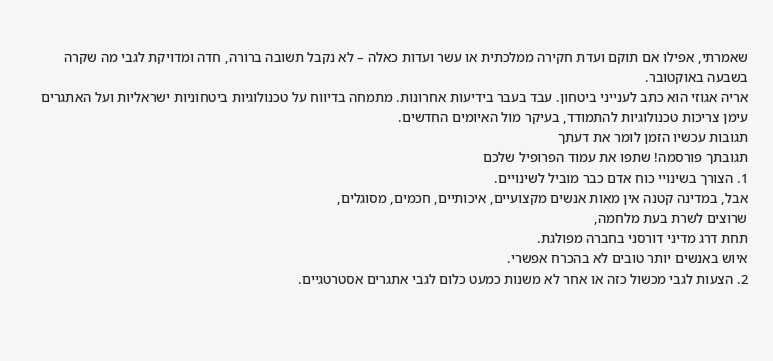שאמרתי, אפילו אם תוקם ועדת חקירה ממלכתית או עשר ועדות כאלה – לא נקבל תשובה ברורה, חדה ומדויקת לגבי מה שקרה בשבעה באוקטובר.
אריה אגוזי הוא כתב לענייני ביטחון. עבד בעבר בידיעות אחרונות. מתמחה בדיווח על טכנולוגיות ביטחוניות ישראליות ועל האתגרים עימן צריכות טכנולוגיות להתמודד, בעיקר מול האיומים החדשים.
תגובות עכשיו הזמן לומר את דעתך
תגובתך פורסמה! שתפו את עמוד הפרופיל שלכם
1. הצורך בשינויי כוח אדם כבר מוביל לשינויים.
אבל, במדינה קטנה אין מאות אנשים מקצועיים, איכותיים, חכמים, מסוגלים,
שרוצים לשרת בעת מלחמה,
תחת דרג מדיני דורסני בחברה מפולגת.
איוש באנשים יותר טובים לא בהכרח אפשרי.
2. הצעות לגבי מכשול כזה או אחר לא משנות כמעט כלום לגבי אתגרים אסטרטגיים.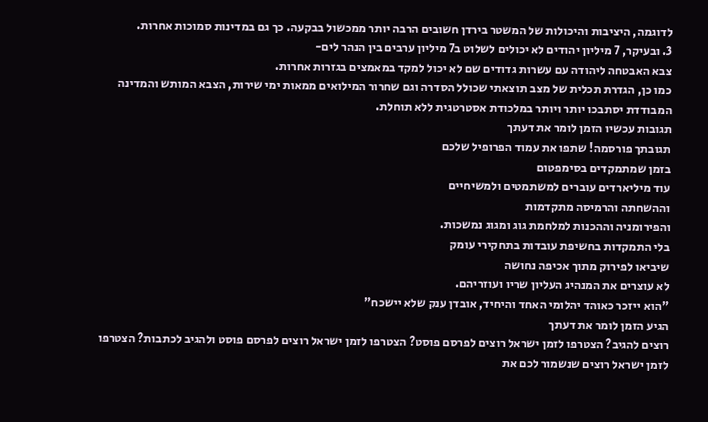לדוגמה, היציבות והיכולות של המשטר בירדן חשובים הרבה יותר ממכשול בבקעה. כך גם במדינות סמוכות אחרות.
3. ובעיקר, 7 מיליון יהודים לא יכולים לשלוט ב7 מיליון ערבים בין הנהר לים-
צבא האבטחה ליהודה עם עשרות גדודים שם לא יכול למקד במאמצים בגזרות אחרות.
כמו כן, הגדרת תכלית של מצב תוצאתי שכולל הסדרה וגם שחרור המילואים ממאות ימי שירות, הצבא המותש והמדינה המבודדת יסתבכו יותר ויותר במלכודת אסטרטגית ללא תוחלת.
תגובות עכשיו הזמן לומר את דעתך
תגובתך פורסמה! שתפו את עמוד הפרופיל שלכם
בזמן שמתמקדים בסימפטום
עוד מיליארדים עוברים למשתמטים ולמשיחיים
וההשחתה והרמיסה מתקדמות
והפירומניה וההכנות למלחמת גוג ומגוג נמשכות.
בלי התמקדות בחשיפת עובדות בתחקירי עומק
שיביאו לפירוק מתוך אכיפה נחושה
לא עוצרים את המנהיג העליון שריו ועוזריהם.
"הוא ייזכר כאוהד יהלומי האחד והיחיד, אובדן ענק שלא יישכח"
הגיע הזמן לומר את דעתך
רוצים להגיב? הצטרפו לזמן ישראל רוצים לפרסם פוסט? הצטרפו לזמן ישראל רוצים לפרסם פוסט ולהגיב לכתבות? הצטרפו לזמן ישראל רוצים שנשמור לכם את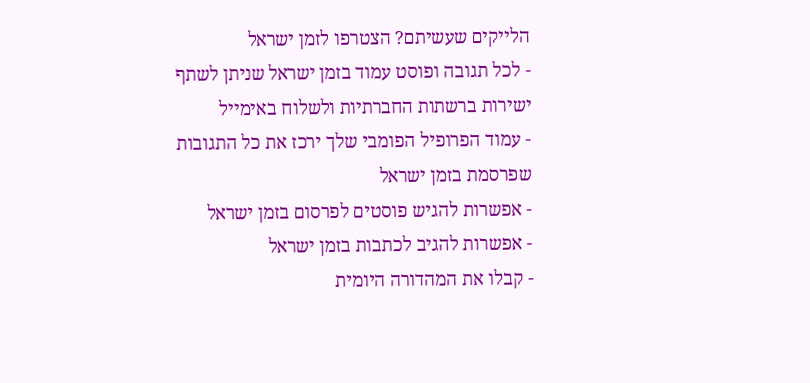הלייקים שעשיתם? הצטרפו לזמן ישראל
- לכל תגובה ופוסט עמוד בזמן ישראל שניתן לשתף ישירות ברשתות החברתיות ולשלוח באימייל
- עמוד הפרופיל הפומבי שלך ירכז את כל התגובות שפרסמת בזמן ישראל
- אפשרות להגיש פוסטים לפרסום בזמן ישראל
- אפשרות להגיב לכתבות בזמן ישראל
- קבלו את המהדורה היומית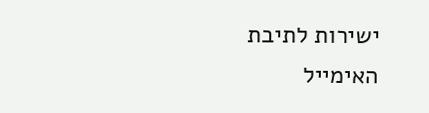ישירות לתיבת האימייל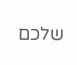שלכם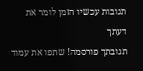תגובות עכשיו הזמן לומר את דעתך
תגובתך פורסמה! שתפו את עמוד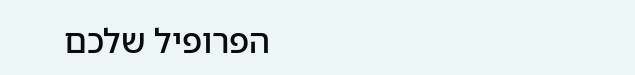הפרופיל שלכם